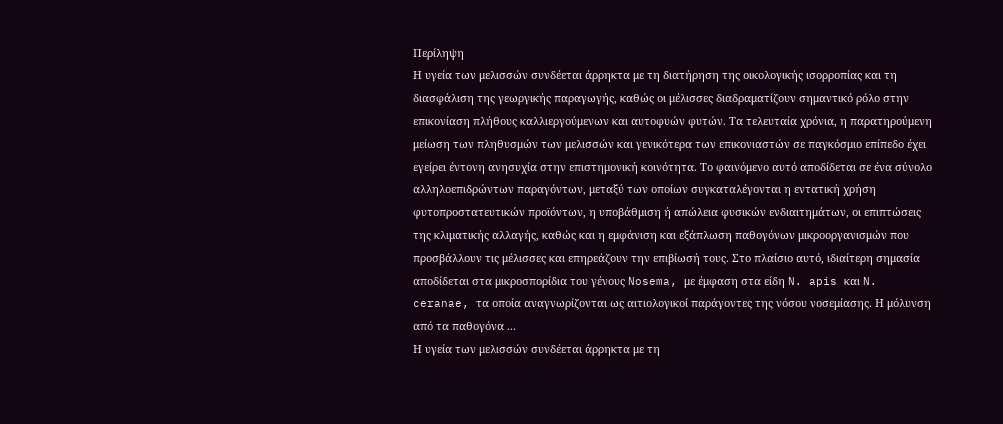Περίληψη
Η υγεία των μελισσών συνδέεται άρρηκτα με τη διατήρηση της οικολογικής ισορροπίας και τη διασφάλιση της γεωργικής παραγωγής, καθώς οι μέλισσες διαδραματίζουν σημαντικό ρόλο στην επικονίαση πλήθους καλλιεργούμενων και αυτοφυών φυτών. Τα τελευταία χρόνια, η παρατηρούμενη μείωση των πληθυσμών των μελισσών και γενικότερα των επικονιαστών σε παγκόσμιο επίπεδο έχει εγείρει έντονη ανησυχία στην επιστημονική κοινότητα. Το φαινόμενο αυτό αποδίδεται σε ένα σύνολο αλληλοεπιδρώντων παραγόντων, μεταξύ των οποίων συγκαταλέγονται η εντατική χρήση φυτοπροστατευτικών προϊόντων, η υποβάθμιση ή απώλεια φυσικών ενδιαιτημάτων, οι επιπτώσεις της κλιματικής αλλαγής, καθώς και η εμφάνιση και εξάπλωση παθογόνων μικροοργανισμών που προσβάλλουν τις μέλισσες και επηρεάζουν την επιβίωσή τους. Στο πλαίσιο αυτό, ιδιαίτερη σημασία αποδίδεται στα μικροσπορίδια του γένους Nosema, με έμφαση στα είδη N. apis και N. ceranae, τα οποία αναγνωρίζονται ως αιτιολογικοί παράγοντες της νόσου νοσεμίασης. Η μόλυνση από τα παθογόνα ...
Η υγεία των μελισσών συνδέεται άρρηκτα με τη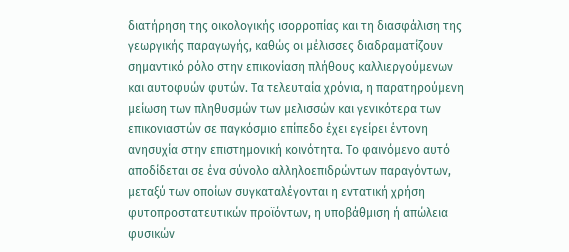διατήρηση της οικολογικής ισορροπίας και τη διασφάλιση της γεωργικής παραγωγής, καθώς οι μέλισσες διαδραματίζουν σημαντικό ρόλο στην επικονίαση πλήθους καλλιεργούμενων και αυτοφυών φυτών. Τα τελευταία χρόνια, η παρατηρούμενη μείωση των πληθυσμών των μελισσών και γενικότερα των επικονιαστών σε παγκόσμιο επίπεδο έχει εγείρει έντονη ανησυχία στην επιστημονική κοινότητα. Το φαινόμενο αυτό αποδίδεται σε ένα σύνολο αλληλοεπιδρώντων παραγόντων, μεταξύ των οποίων συγκαταλέγονται η εντατική χρήση φυτοπροστατευτικών προϊόντων, η υποβάθμιση ή απώλεια φυσικών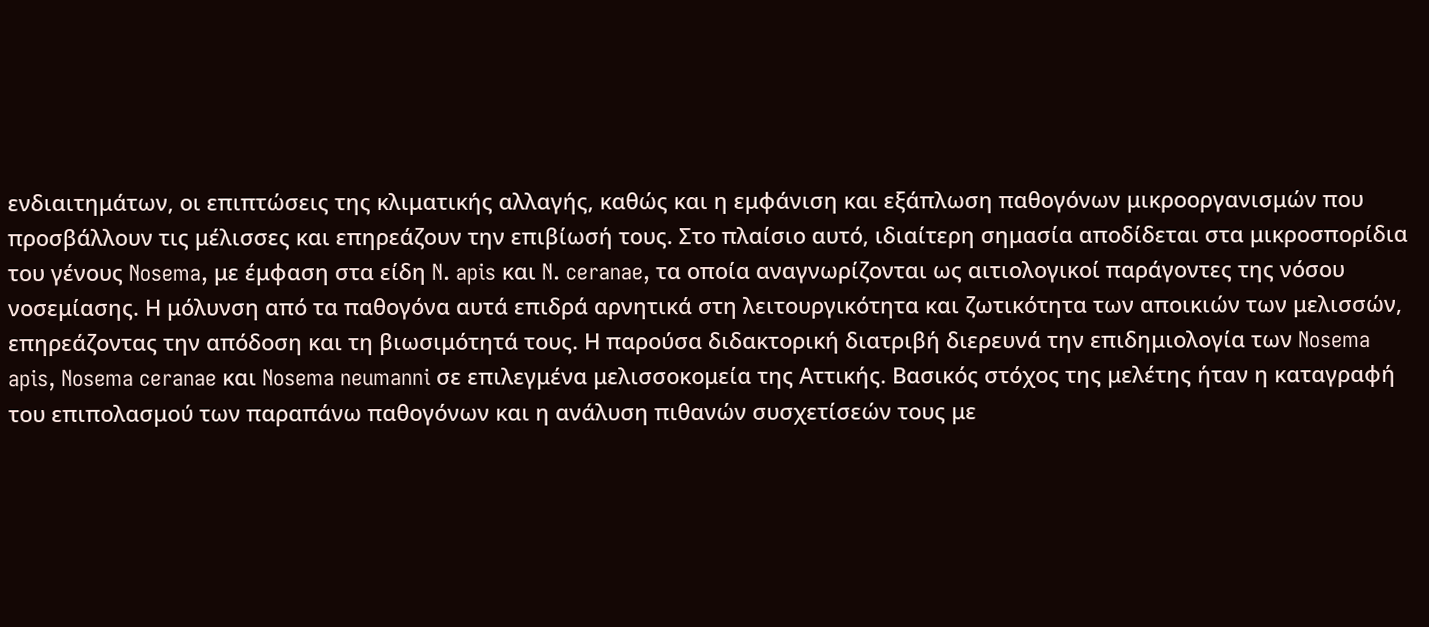ενδιαιτημάτων, οι επιπτώσεις της κλιματικής αλλαγής, καθώς και η εμφάνιση και εξάπλωση παθογόνων μικροοργανισμών που προσβάλλουν τις μέλισσες και επηρεάζουν την επιβίωσή τους. Στο πλαίσιο αυτό, ιδιαίτερη σημασία αποδίδεται στα μικροσπορίδια του γένους Nosema, με έμφαση στα είδη N. apis και N. ceranae, τα οποία αναγνωρίζονται ως αιτιολογικοί παράγοντες της νόσου νοσεμίασης. Η μόλυνση από τα παθογόνα αυτά επιδρά αρνητικά στη λειτουργικότητα και ζωτικότητα των αποικιών των μελισσών, επηρεάζοντας την απόδοση και τη βιωσιμότητά τους. Η παρούσα διδακτορική διατριβή διερευνά την επιδημιολογία των Nosema apis, Nosema ceranae και Nosema neumanni σε επιλεγμένα μελισσοκομεία της Αττικής. Βασικός στόχος της μελέτης ήταν η καταγραφή του επιπολασμού των παραπάνω παθογόνων και η ανάλυση πιθανών συσχετίσεών τους με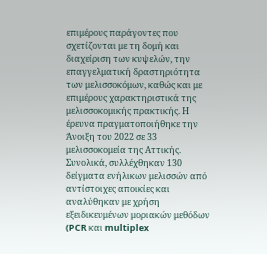επιμέρους παράγοντες που σχετίζονται με τη δομή και διαχείριση των κυψελών, την επαγγελματική δραστηριότητα των μελισσοκόμων, καθώς και με επιμέρους χαρακτηριστικά της μελισσοκομικής πρακτικής. Η έρευνα πραγματοποιήθηκε την Άνοιξη του 2022 σε 33 μελισσοκομεία της Αττικής. Συνολικά, συλλέχθηκαν 130 δείγματα ενήλικων μελισσών από αντίστοιχες αποικίες και αναλύθηκαν με χρήση εξειδικευμένων μοριακών μεθόδων (PCR και multiplex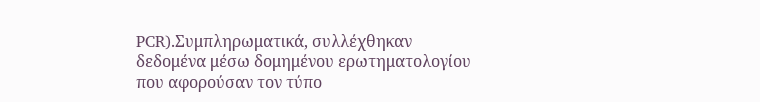PCR).Συμπληρωματικά, συλλέχθηκαν δεδομένα μέσω δομημένου ερωτηματολογίου που αφορούσαν τον τύπο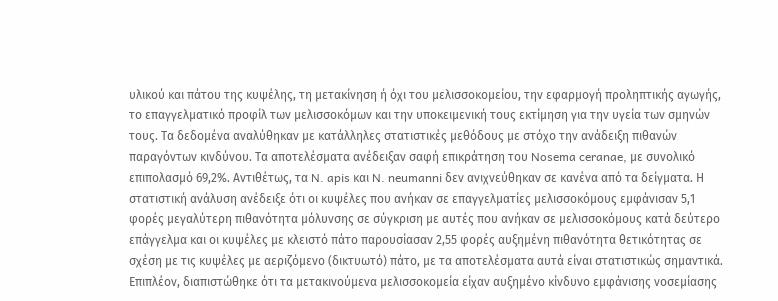υλικού και πάτου της κυψέλης, τη μετακίνηση ή όχι του μελισσοκομείου, την εφαρμογή προληπτικής αγωγής, το επαγγελματικό προφίλ των μελισσοκόμων και την υποκειμενική τους εκτίμηση για την υγεία των σμηνών τους. Τα δεδομένα αναλύθηκαν με κατάλληλες στατιστικές μεθόδους με στόχο την ανάδειξη πιθανών παραγόντων κινδύνου. Τα αποτελέσματα ανέδειξαν σαφή επικράτηση του Nosema ceranae, με συνολικό επιπολασμό 69,2%. Αντιθέτως, τα N. apis και N. neumanni δεν ανιχνεύθηκαν σε κανένα από τα δείγματα. Η στατιστική ανάλυση ανέδειξε ότι οι κυψέλες που ανήκαν σε επαγγελματίες μελισσοκόμους εμφάνισαν 5,1 φορές μεγαλύτερη πιθανότητα μόλυνσης σε σύγκριση με αυτές που ανήκαν σε μελισσοκόμους κατά δεύτερο επάγγελμα και οι κυψέλες με κλειστό πάτο παρουσίασαν 2,55 φορές αυξημένη πιθανότητα θετικότητας σε σχέση με τις κυψέλες με αεριζόμενο (δικτυωτό) πάτο, με τα αποτελέσματα αυτά είναι στατιστικώς σημαντικά. Επιπλέον, διαπιστώθηκε ότι τα μετακινούμενα μελισσοκομεία είχαν αυξημένο κίνδυνο εμφάνισης νοσεμίασης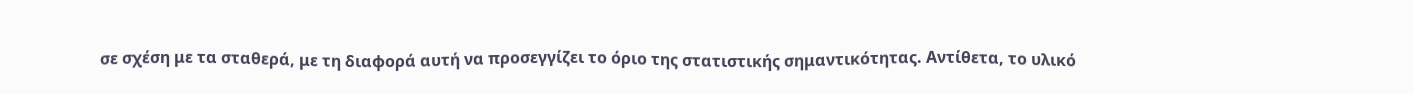σε σχέση με τα σταθερά, με τη διαφορά αυτή να προσεγγίζει το όριο της στατιστικής σημαντικότητας. Αντίθετα, το υλικό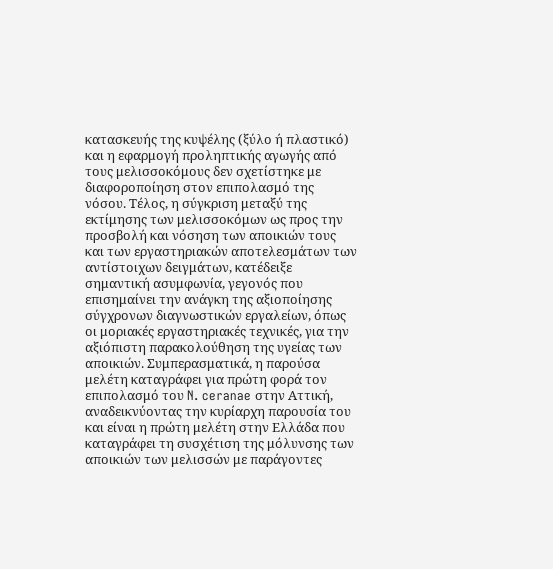κατασκευής της κυψέλης (ξύλο ή πλαστικό) και η εφαρμογή προληπτικής αγωγής από τους μελισσοκόμους δεν σχετίστηκε με διαφοροποίηση στον επιπολασμό της νόσου. Τέλος, η σύγκριση μεταξύ της εκτίμησης των μελισσοκόμων ως προς την προσβολή και νόσηση των αποικιών τους και των εργαστηριακών αποτελεσμάτων των αντίστοιχων δειγμάτων, κατέδειξε σημαντική ασυμφωνία, γεγονός που επισημαίνει την ανάγκη της αξιοποίησης σύγχρονων διαγνωστικών εργαλείων, όπως οι μοριακές εργαστηριακές τεχνικές, για την αξιόπιστη παρακολούθηση της υγείας των αποικιών. Συμπερασματικά, η παρούσα μελέτη καταγράφει για πρώτη φορά τον επιπολασμό του N. ceranae στην Αττική, αναδεικνύοντας την κυρίαρχη παρουσία του και είναι η πρώτη μελέτη στην Ελλάδα που καταγράφει τη συσχέτιση της μόλυνσης των αποικιών των μελισσών με παράγοντες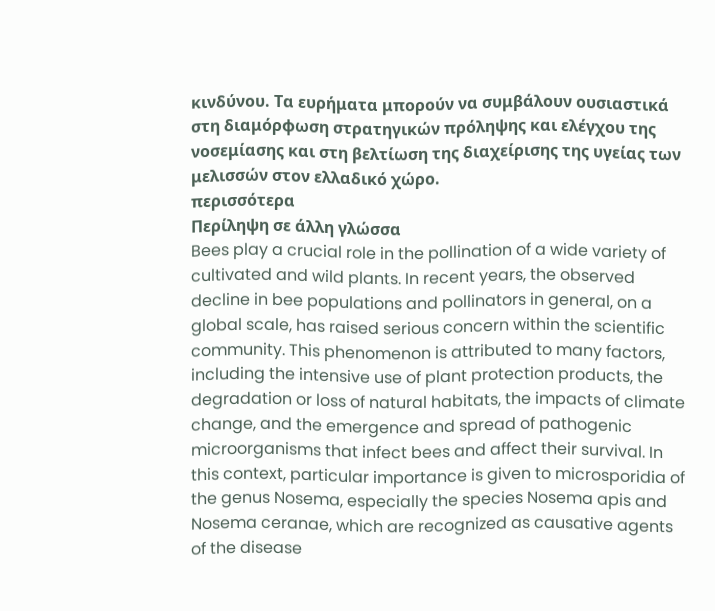κινδύνου. Τα ευρήματα μπορούν να συμβάλουν ουσιαστικά στη διαμόρφωση στρατηγικών πρόληψης και ελέγχου της νοσεμίασης και στη βελτίωση της διαχείρισης της υγείας των μελισσών στον ελλαδικό χώρο.
περισσότερα
Περίληψη σε άλλη γλώσσα
Bees play a crucial role in the pollination of a wide variety of cultivated and wild plants. In recent years, the observed decline in bee populations and pollinators in general, on a global scale, has raised serious concern within the scientific community. This phenomenon is attributed to many factors, including the intensive use of plant protection products, the degradation or loss of natural habitats, the impacts of climate change, and the emergence and spread of pathogenic microorganisms that infect bees and affect their survival. In this context, particular importance is given to microsporidia of the genus Nosema, especially the species Nosema apis and Nosema ceranae, which are recognized as causative agents of the disease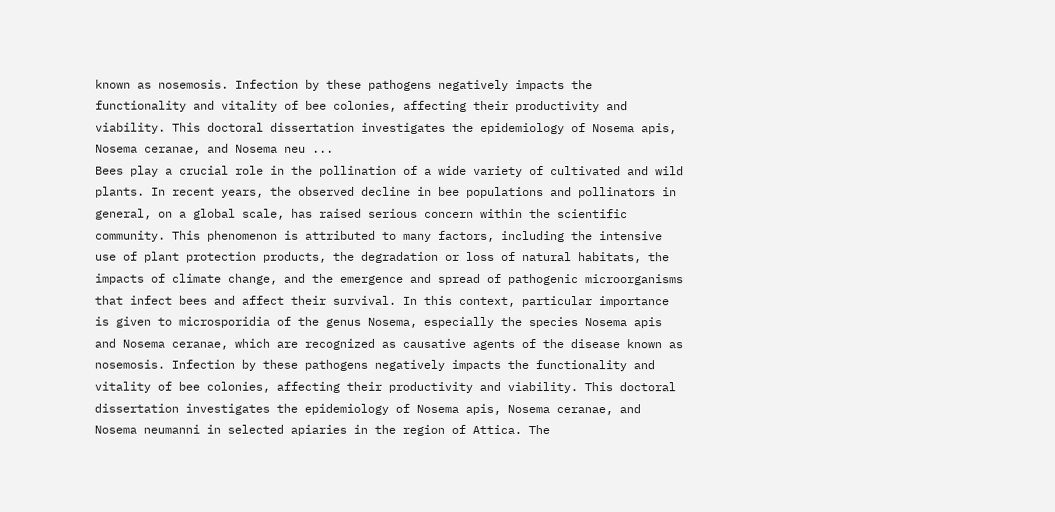known as nosemosis. Infection by these pathogens negatively impacts the functionality and vitality of bee colonies, affecting their productivity and viability. This doctoral dissertation investigates the epidemiology of Nosema apis, Nosema ceranae, and Nosema neu ...
Bees play a crucial role in the pollination of a wide variety of cultivated and wild plants. In recent years, the observed decline in bee populations and pollinators in general, on a global scale, has raised serious concern within the scientific community. This phenomenon is attributed to many factors, including the intensive use of plant protection products, the degradation or loss of natural habitats, the impacts of climate change, and the emergence and spread of pathogenic microorganisms that infect bees and affect their survival. In this context, particular importance is given to microsporidia of the genus Nosema, especially the species Nosema apis and Nosema ceranae, which are recognized as causative agents of the disease known as nosemosis. Infection by these pathogens negatively impacts the functionality and vitality of bee colonies, affecting their productivity and viability. This doctoral dissertation investigates the epidemiology of Nosema apis, Nosema ceranae, and Nosema neumanni in selected apiaries in the region of Attica. The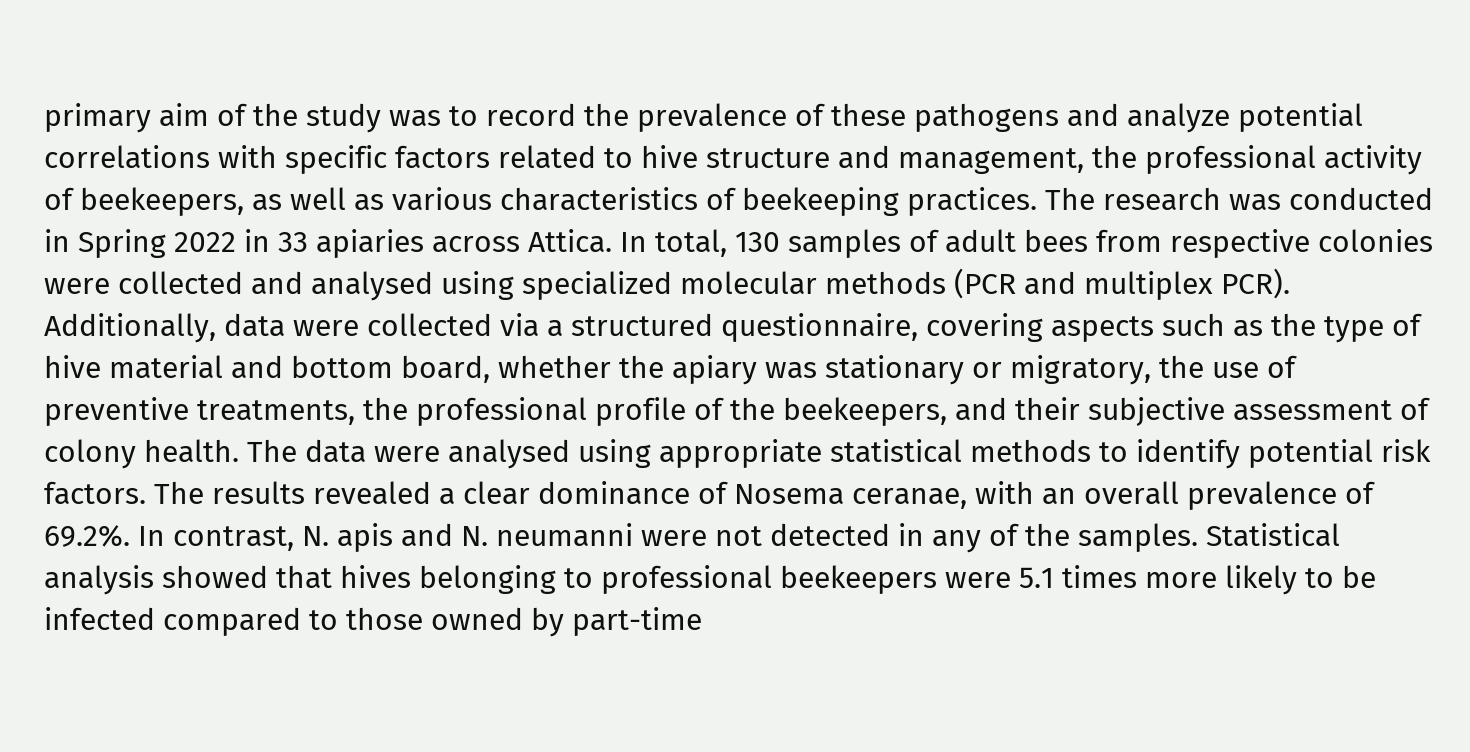primary aim of the study was to record the prevalence of these pathogens and analyze potential correlations with specific factors related to hive structure and management, the professional activity of beekeepers, as well as various characteristics of beekeeping practices. The research was conducted in Spring 2022 in 33 apiaries across Attica. In total, 130 samples of adult bees from respective colonies were collected and analysed using specialized molecular methods (PCR and multiplex PCR). Additionally, data were collected via a structured questionnaire, covering aspects such as the type of hive material and bottom board, whether the apiary was stationary or migratory, the use of preventive treatments, the professional profile of the beekeepers, and their subjective assessment of colony health. The data were analysed using appropriate statistical methods to identify potential risk factors. The results revealed a clear dominance of Nosema ceranae, with an overall prevalence of 69.2%. In contrast, N. apis and N. neumanni were not detected in any of the samples. Statistical analysis showed that hives belonging to professional beekeepers were 5.1 times more likely to be infected compared to those owned by part-time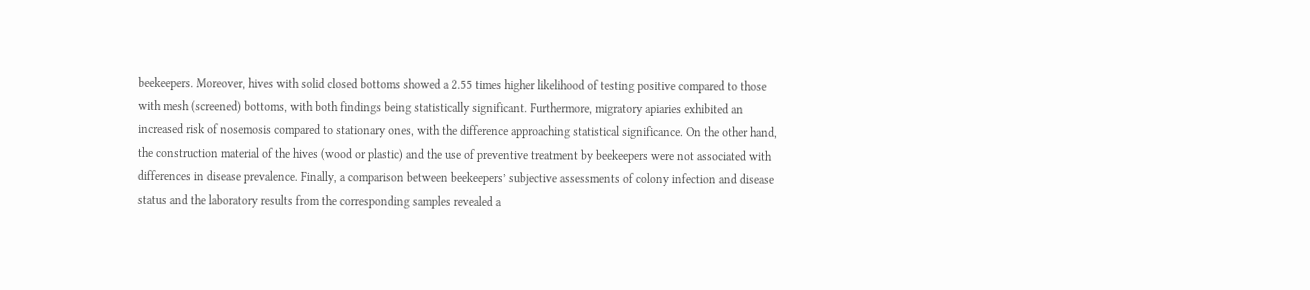beekeepers. Moreover, hives with solid closed bottoms showed a 2.55 times higher likelihood of testing positive compared to those with mesh (screened) bottoms, with both findings being statistically significant. Furthermore, migratory apiaries exhibited an increased risk of nosemosis compared to stationary ones, with the difference approaching statistical significance. On the other hand, the construction material of the hives (wood or plastic) and the use of preventive treatment by beekeepers were not associated with differences in disease prevalence. Finally, a comparison between beekeepers’ subjective assessments of colony infection and disease status and the laboratory results from the corresponding samples revealed a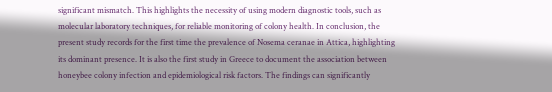significant mismatch. This highlights the necessity of using modern diagnostic tools, such as molecular laboratory techniques, for reliable monitoring of colony health. In conclusion, the present study records for the first time the prevalence of Nosema ceranae in Attica, highlighting its dominant presence. It is also the first study in Greece to document the association between honeybee colony infection and epidemiological risk factors. The findings can significantly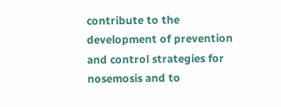contribute to the development of prevention and control strategies for nosemosis and to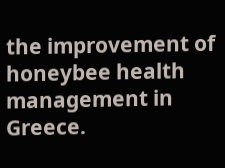the improvement of honeybee health management in Greece.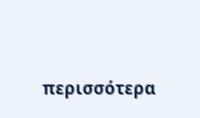περισσότερα